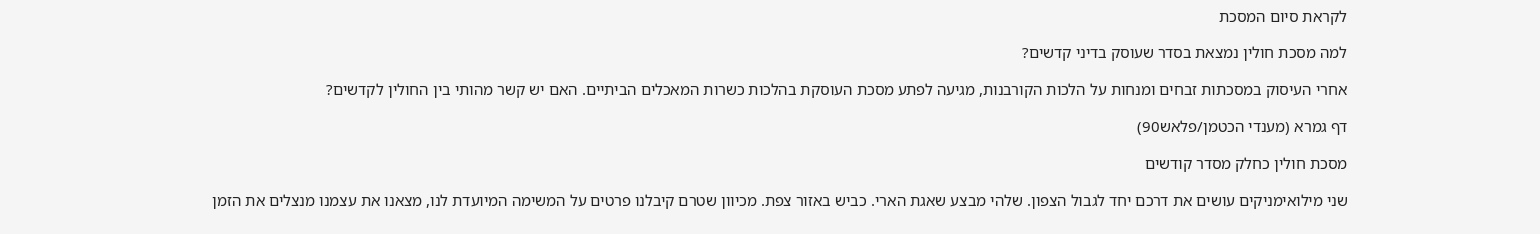לקראת סיום המסכת

למה מסכת חולין נמצאת בסדר שעוסק בדיני קדשים?

אחרי העיסוק במסכתות זבחים ומנחות על הלכות הקורבנות, מגיעה לפתע מסכת העוסקת בהלכות כשרות המאכלים הביתיים. האם יש קשר מהותי בין החולין לקדשים?

דף גמרא (מענדי הכטמן/פלאש90)

מסכת חולין כחלק מסדר קודשים

שני מילואימניקים עושים את דרכם יחד לגבול הצפון. שלהי מבצע שאגת הארי. כביש באזור צפת. מכיוון שטרם קיבלנו פרטים על המשימה המיועדת לנו, מצאנו את עצמנו מנצלים את הזמן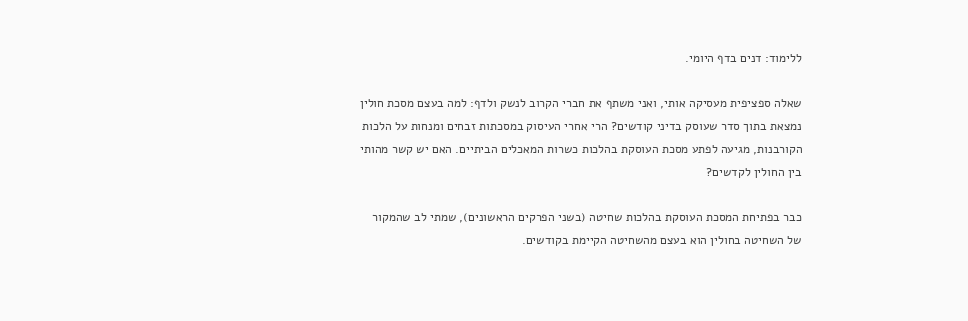ללימוד: דנים בדף היומי.

שאלה ספציפית מעסיקה אותי, ואני משתף את חברי הקרוב לנשק ולדף: למה בעצם מסכת חולין נמצאת בתוך סדר שעוסק בדיני קודשים? הרי אחרי העיסוק במסכתות זבחים ומנחות על הלכות הקורבנות, מגיעה לפתע מסכת העוסקת בהלכות כשרות המאכלים הביתיים. האם יש קשר מהותי בין החולין לקדשים?

כבר בפתיחת המסכת העוסקת בהלכות שחיטה (בשני הפרקים הראשונים), שמתי לב שהמקור של השחיטה בחולין הוא בעצם מהשחיטה הקיימת בקודשים.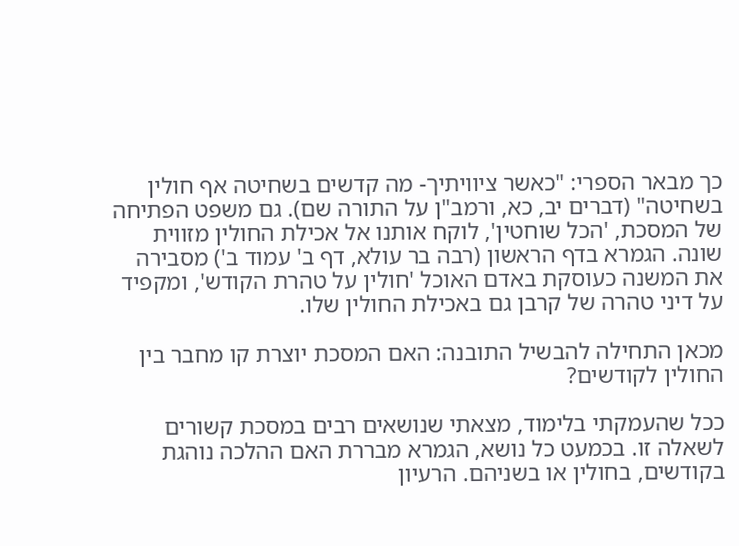כך מבאר הספרי: "כאשר ציוויתיך- מה קדשים בשחיטה אף חולין בשחיטה" (דברים יב, כא, ורמב"ן על התורה שם). גם משפט הפתיחה של המסכת, 'הכל שוחטין', לוקח אותנו אל אכילת החולין מזווית שונה. הגמרא בדף הראשון (רבה בר עולא, דף ב' עמוד ב') מסבירה את המשנה כעוסקת באדם האוכל 'חולין על טהרת הקודש', ומקפיד על דיני טהרה של קרבן גם באכילת החולין שלו.

מכאן התחילה להבשיל התובנה: האם המסכת יוצרת קו מחבר בין החולין לקודשים?

ככל שהעמקתי בלימוד, מצאתי שנושאים רבים במסכת קשורים לשאלה זו. בכמעט כל נושא, הגמרא מבררת האם ההלכה נוהגת בקודשים, בחולין או בשניהם. הרעיון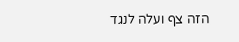הזה צף ועלה לנגד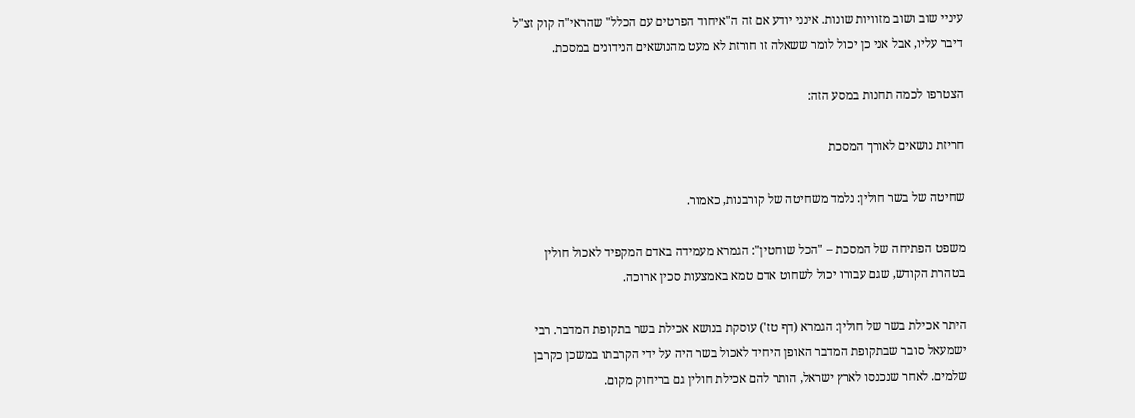עיניי שוב ושוב מזוויות שונות. אינני יודע אם זה ה"איחוד הפרטים עם הכלל" שהראי"ה קוק זצ"ל דיבר עליו, אבל אני כן יכול לומר ששאלה זו חורזת לא מעט מהנושאים הנידונים במסכת.

הצטרפו לכמה תחנות במסע הזה:

חריזת נושאים לאורך המסכת

שחיטה של בשר חולין: נלמד משחיטה של קורבנות, כאמור.

משפט הפתיחה של המסכת – "הכל שוחטין": הגמרא מעמידה באדם המקפיד לאכול חולין בטהרת הקודש, שגם עבורו יכול לשחוט אדם טמא באמצעות סכין ארוכה.

היתר אכילת בשר של חולין: הגמרא (דף טז') עוסקת בנושא אכילת בשר בתקופת המדבר. רבי ישמעאל סובר שבתקופת המדבר האופן היחיד לאכול בשר היה על ידי הקרבתו במשכן כקרבן שלמים. לאחר שנכנסו לארץ ישראל, הותר להם אכילת חולין גם בריחוק מקום.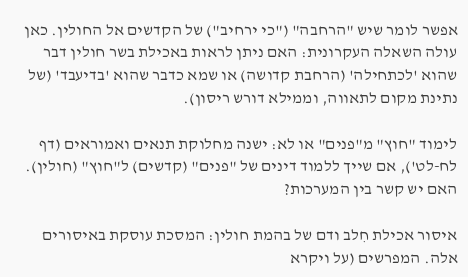אפשר לומר שיש "הרחבה" ("כי ירחיב") של הקדשים אל החולין. כאן עולה השאלה העקרונית: האם ניתן לראות באכילת בשר חולין דבר שהוא 'לכתחילה' (הרחבת קדושה) או שמא כדבר שהוא 'בדיעבד' (של נתינת מקום לתאווה, וממילא דורש ריסון).

לימוד "חוץ" מ"פנים" או לא: ישנה מחלוקת תנאים ואמוראים (דף לח-לט'), אם שייך ללמוד דינים של "פנים" (קדשים) ל"חוץ" (חולין). האם יש קשר בין המערכות?

איסור אכילת חִלב ודם של בהמת חולין: המסכת עוסקת באיסורים אלה. המפרשים (על ויקרא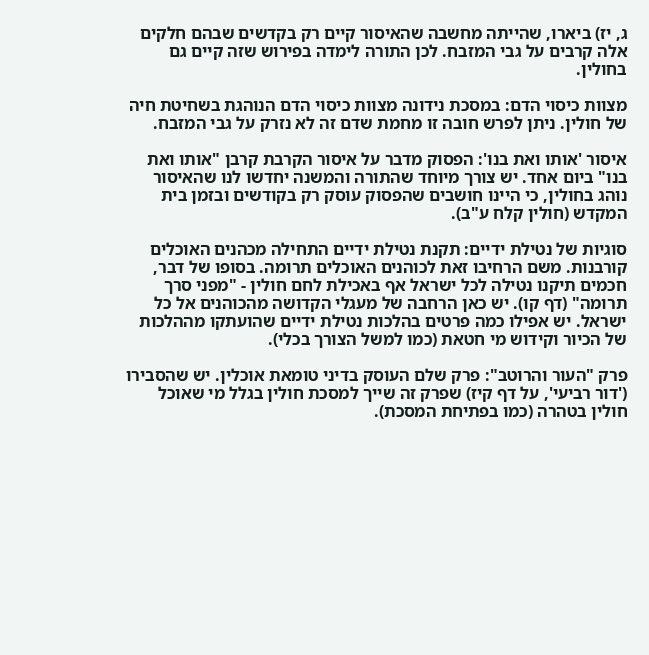ג, יז) ביארו, שהייתה מחשבה שהאיסור קיים רק בקדשים שבהם חלקים אלה קרבים על גבי המזבח. לכן התורה לימדה בפירוש שזה קיים גם בחולין.

מצוות כיסוי הדם: במסכת נידונה מצוות כיסוי הדם הנוהגת בשחיטת חיה של חולין. ניתן לפרש חובה זו מחמת שדם זה לא נזרק על גבי המזבח.

איסור 'אותו ואת בנו': הפסוק מדבר על איסור הקרבת קרבן "אותו ואת בנו" ביום אחד. יש צורך מיוחד שהתורה והמשנה יחדשו לנו שהאיסור נוהג בחולין, כי היינו חושבים שהפסוק עוסק רק בקודשים ובזמן בית המקדש (חולין קלח ע"ב).

סוגיות של נטילת ידיים: תקנת נטילת ידיים התחילה מכהנים האוכלים קורבנות. משם הרחיבו זאת לכוהנים האוכלים תרומה. בסופו של דבר, חכמים תיקנו נטילה לכל ישראל אף באכילת לחם חולין - "מפני סרך תרומה" (דף קו). יש כאן הרחבה של מעגלי הקדושה מהכוהנים אל כל ישראל. יש אפילו כמה פרטים בהלכות נטילת ידיים שהועתקו מההלכות של הכיור וקידוש מי חטאת (כמו למשל הצורך בכלי).

פרק "העור והרוטב": פרק שלם העוסק בדיני טומאת אוכלין. יש שהסבירו ('דור רביעי', על דף קיז) שפרק זה שייך למסכת חולין בגלל מי שאוכל חולין בטהרה (כמו בפתיחת המסכת).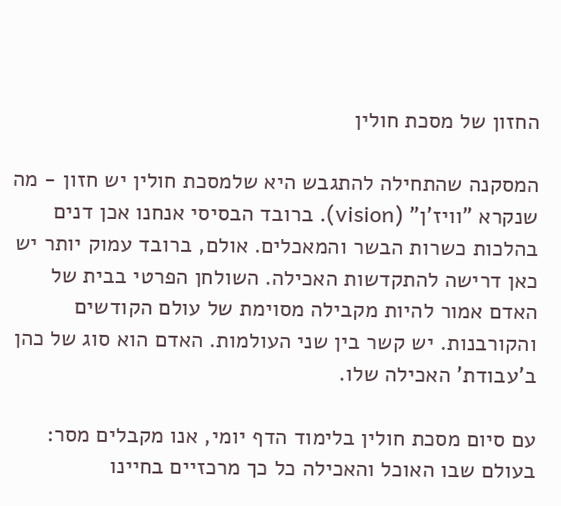החזון של מסכת חולין

המסקנה שהתחילה להתגבש היא שלמסכת חולין יש חזון - מה שנקרא "וויז'ן" (vision). ברובד הבסיסי אנחנו אכן דנים בהלכות כשרות הבשר והמאכלים. אולם, ברובד עמוק יותר יש כאן דרישה להתקדשות האכילה. השולחן הפרטי בבית של האדם אמור להיות מקבילה מסוימת של עולם הקודשים והקורבנות. יש קשר בין שני העולמות. האדם הוא סוג של כהן ב'עבודת' האכילה שלו.

עם סיום מסכת חולין בלימוד הדף יומי, אנו מקבלים מסר: בעולם שבו האוכל והאכילה כל כך מרכזיים בחיינו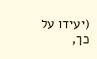(יעידו על כך,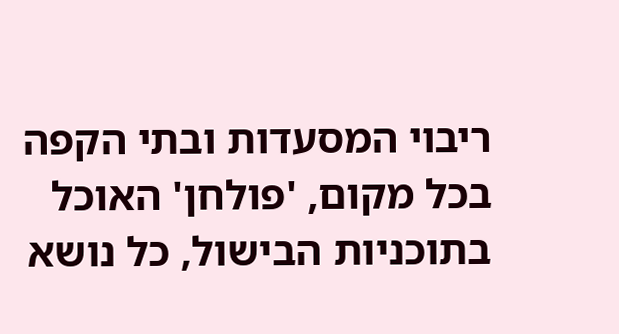ריבוי המסעדות ובתי הקפה בכל מקום, 'פולחן' האוכל בתוכניות הבישול, כל נושא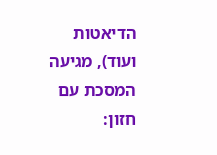הדיאטות ועוד), מגיעה המסכת עם חזון: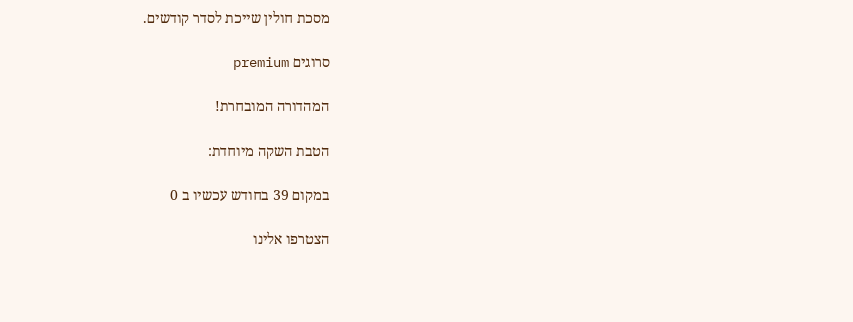מסכת חולין שייכת לסדר קודשים.

סרוגים premium

המהדורה המובחרת!

הטבת השקה מיוחדת:

במקום 39 בחודש עכשיו ב 0

הצטרפו אלינו